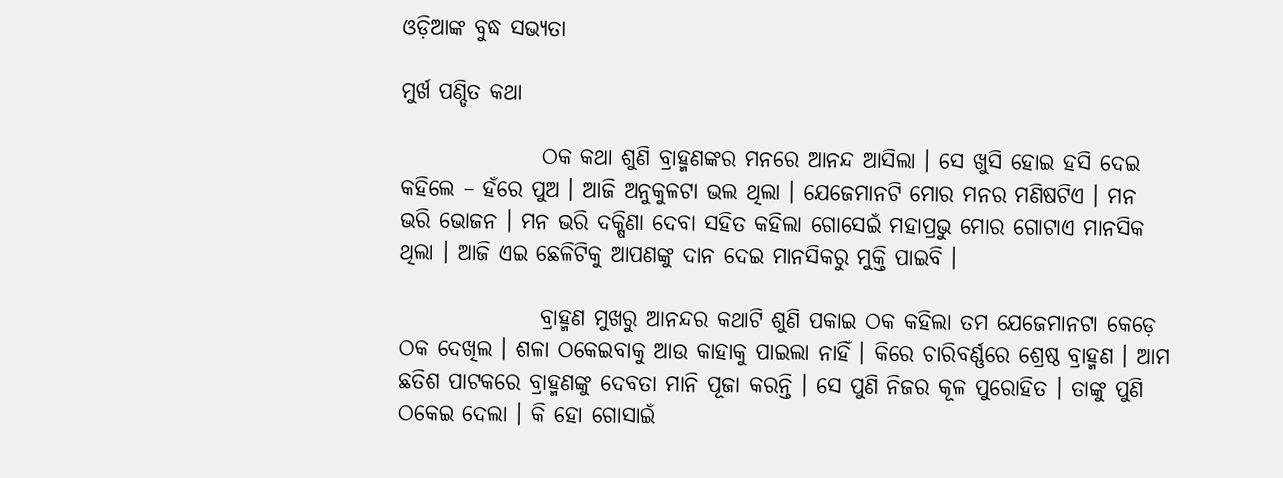ଓଡ଼ିଆଙ୍କ ବୁଦ୍ଧ ସଭ୍ୟତା

ମୁର୍ଖ ପଣ୍ଡିତ କଥା

                ଠକ କଥା ଶୁଣି ବ୍ରାହ୍ମଣଙ୍କର ମନରେ ଆନନ୍ଦ ଆସିଲା । ସେ ଖୁସି ହୋଇ ହସି ଦେଇ କହିଲେ – ହଁରେ ପୁଅ । ଆଜି ଅନୁକୁଳଟା ଭଲ ଥିଲା । ଯେଜେମାନଟି ମୋର ମନର ମଣିଷଟିଏ । ମନ ଭରି ଭୋଜନ । ମନ ଭରି ଦକ୍ଷିଣା ଦେବା ସହିତ କହିଲା ଗୋସେଇଁ ମହାପ୍ରଭୁ ମୋର ଗୋଟାଏ ମାନସିକ ଥିଲା । ଆଜି ଏଇ ଛେଳିଟିକୁ ଆପଣଙ୍କୁ ଦାନ ଦେଇ ମାନସିକରୁ ମୁକ୍ତି ପାଇବି ।

                ବ୍ରାହ୍ମଣ ମୁଖରୁ ଆନନ୍ଦର କଥାଟି ଶୁଣି ପକାଇ ଠକ କହିଲା ତମ ଯେଜେମାନଟା କେଡ଼େ ଠକ ଦେଖିଲ । ଶଳା ଠକେଇବାକୁ ଆଉ କାହାକୁ ପାଇଲା ନାହିଁ । କିରେ ଚାରିବର୍ଣ୍ଣରେ ଶ୍ରେଷ୍ଠ ବ୍ରାହ୍ମଣ । ଆମ ଛତିଶ ପାଟକରେ ବ୍ରାହ୍ମଣଙ୍କୁ ଦେବତା ମାନି ପୂଜା କରନ୍ତି । ସେ ପୁଣି ନିଜର କୂଳ ପୁରୋହିତ । ତାଙ୍କୁ ପୁଣି ଠକେଇ ଦେଲା । କି ହୋ ଗୋସାଇଁ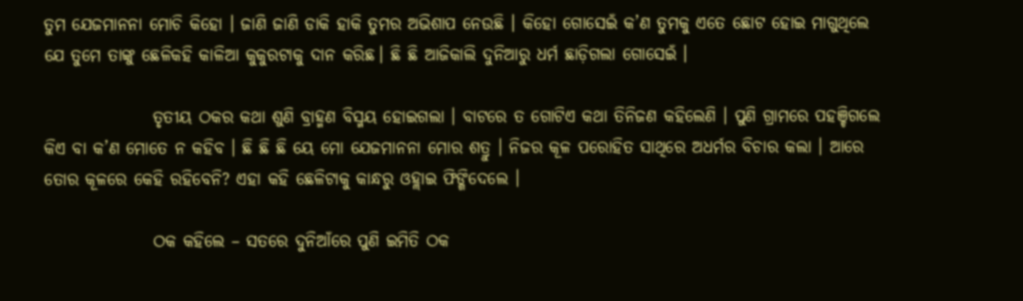ତୁମ ଯେଜମାନନା ମୋଚି କିହୋ । ଜାଣି ଜାଣି ଡାକି ହାକି ତୁମର ଅଭିଶାପ ନେଉଛି । କିହୋ ଗୋସେଇଁ କ’ଣ ତୁମକୁ ଏତେ ଛୋଟ ହୋଇ ମାଗୁଥିଲେ ଯେ ତୁମେ ତାଙ୍କୁ ଛେଳିକହି କାଳିଆ କୁକୁରଟାକୁ ଦାନ କରିଛ। ଛି ଛି ଆଜିକାଲି ଦୁନିଆରୁ ଧର୍ମ ଛାଡ଼ିଗଲା ଗୋସେଇଁ ।

                ତୃତୀୟ ଠକର କଥା ଶୁଣି ବ୍ରାହ୍ମଣ ବିସ୍ମୟ ହୋଇଗଲା । ବାଟରେ ତ ଗୋଟିଏ କଥା ତିନିଜଣ କହିଲେଣି । ପୁଣି ଗ୍ରାମରେ ପହଞ୍ଚିଗଲେ କିଏ ବା କ’ଣ ମୋତେ ନ କହିବ । ଛି ଛି ଛି ୟେ ମୋ ଯେଜମାନନା ମୋର ଶତ୍ରୁ । ନିଜର କୂଳ ପରୋହିତ ସାଥିରେ ଅଧର୍ମର ବିଚାର କଲା । ଆରେ ତୋର କୂଳରେ କେହି ରହିବେନି? ଏହା କହି ଛେଳିଟାକୁ କାନ୍ଧରୁ ଓହ୍ଲାଇ ଫିଙ୍ଗିଦେଲେ ।

                ଠକ କହିଲେ – ସତରେ ଦୁନିଆଁରେ ପୁଣି ଇମିତି ଠକ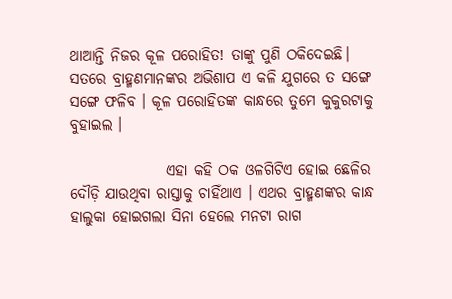ଥାଆନ୍ତି ନିଜର କୂଳ ପରୋହିତ! ତାଙ୍କୁ ପୁଣି ଠକିଦେଇଛି। ସତରେ ବ୍ରାହ୍ମଣମାନଙ୍କର ଅଭିଶାପ ଏ କଳି ଯୁଗରେ ତ ସଙ୍ଗେ ସଙ୍ଗେ ଫଳିବ । କୂଳ ପରୋହିତଙ୍କ କାନ୍ଧରେ ତୁମେ କୁକୁରଟାକୁ ବୁହାଇଲ ।

                ଏହା କହି ଠକ ଓଳଗିଟିଏ ହୋଇ ଛେଳିର ଦୌଡ଼ି ଯାଉଥିବା ରାସ୍ତାକୁ ଚାହିଁଥାଏ । ଏଥର ବ୍ରାହ୍ମଣଙ୍କର କାନ୍ଧ ହାଲୁକା ହୋଇଗଲା ସିନା ହେଲେ ମନଟା ରାଗ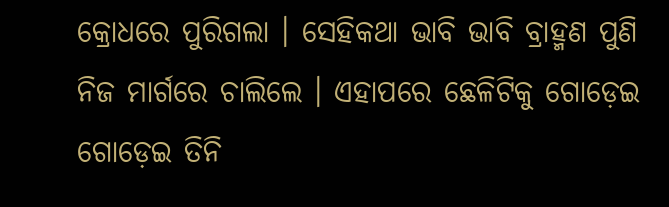କ୍ରୋଧରେ ପୁରିଗଲା । ସେହିକଥା ଭାବି ଭାବି ବ୍ରାହ୍ମଣ ପୁଣି ନିଜ ମାର୍ଗରେ ଚାଲିଲେ । ଏହାପରେ ଛେଳିଟିକୁ ଗୋଡ଼େଇ ଗୋଡ଼େଇ ତିନି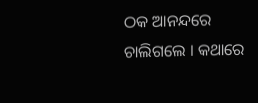ଠକ ଆନନ୍ଦରେ ଚାଲିଗଲେ । କଥାରେ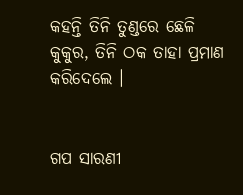କହନ୍ତି ତିନି ତୁଣ୍ଡରେ ଛେଳି କୁକୁର, ତିନି ଠକ ତାହା ପ୍ରମାଣ କରିଦେଲେ ।


ଗପ ସାରଣୀ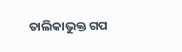ତାଲିକାଭୁକ୍ତ ଗପ